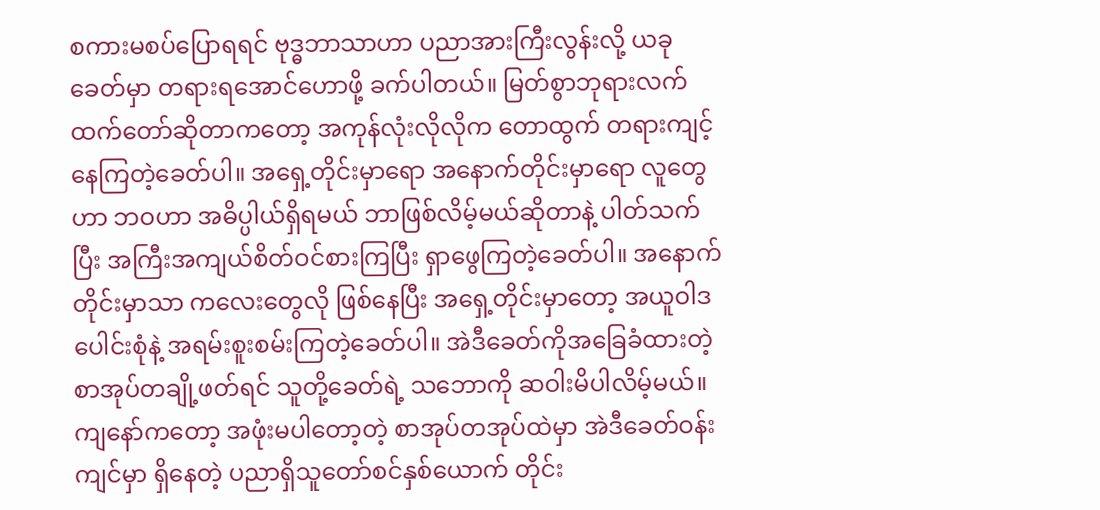စကားမစပ်ပြောရရင် ဗုဒ္ဓဘာသာဟာ ပညာအားကြီးလွန်းလို့ ယခုခေတ်မှာ တရားရအောင်ဟောဖို့ ခက်ပါတယ်။ မြတ်စွာဘုရားလက်ထက်တော်ဆိုတာကတော့ အကုန်လုံးလိုလိုက တောထွက် တရားကျင့်နေကြတဲ့ခေတ်ပါ။ အရှေ့တိုင်းမှာရော အနောက်တိုင်းမှာရော လူတွေဟာ ဘဝဟာ အဓိပ္ပါယ်ရှိရမယ် ဘာဖြစ်လိမ့်မယ်ဆိုတာနဲ့ ပါတ်သက်ပြီး အကြီးအကျယ်စိတ်ဝင်စားကြပြီး ရှာဖွေကြတဲ့ခေတ်ပါ။ အနောက်တိုင်းမှာသာ ကလေးတွေလို ဖြစ်နေပြီး အရှေ့တိုင်းမှာတော့ အယူဝါဒပေါင်းစုံနဲ့ အရမ်းစူးစမ်းကြတဲ့ခေတ်ပါ။ အဲဒီခေတ်ကိုအခြေခံထားတဲ့ စာအုပ်တချို့ဖတ်ရင် သူတို့ခေတ်ရဲ့ သဘောကို ဆဝါးမိပါလိမ့်မယ်။ ကျနော်ကတော့ အဖုံးမပါတော့တဲ့ စာအုပ်တအုပ်ထဲမှာ အဲဒီခေတ်ဝန်းကျင်မှာ ရှိနေတဲ့ ပညာရှိသူတော်စင်နှစ်ယောက် တိုင်း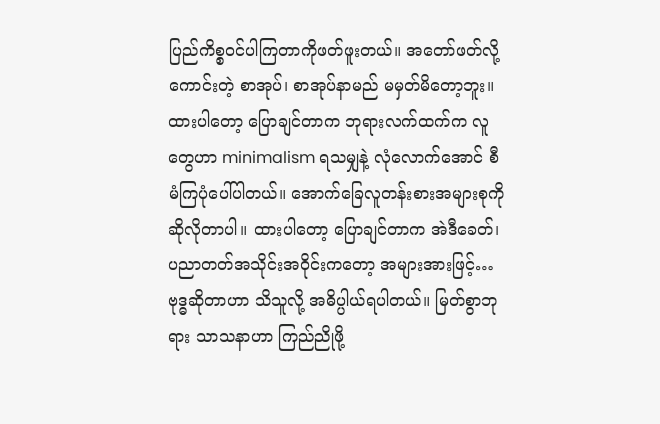ပြည်ကိစ္စဝင်ပါကြတာကိုဖတ်ဖူးတယ်။ အတော်ဖတ်လို့ကောင်းတဲ့ စာအုပ်၊ စာအုပ်နာမည် မမှတ်မိတော့ဘူး။ ထားပါတော့ ပြောချင်တာက ဘုရားလက်ထက်က လူတွေဟာ minimalism ရသမျှနဲ့ လုံလောက်အောင် စီမံကြပုံပေါ်ပါတယ်။ အောက်ခြေလူတန်းစားအများစုကိုဆိုလိုတာပါ။ ထားပါတော့ ပြောချင်တာက အဲဒီခေတ်၊ ပညာတတ်အသိုင်းအဝိုင်းကတော့ အများအားဖြင့်…
ဗုဒ္ဓဆိုတာဟာ သိသူလို့ အဓိပ္ပါယ်ရပါတယ်။ မြတ်စွာဘုရား သာသနာဟာ ကြည်ညိုဖို့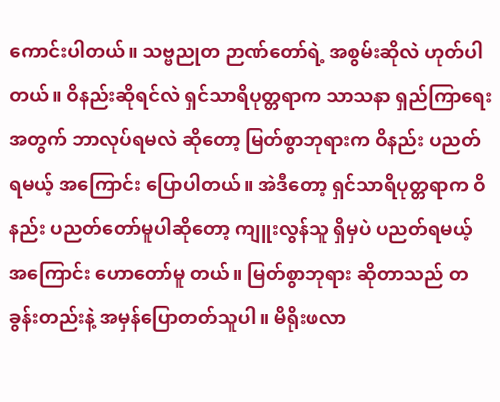ကောင်းပါတယ်။ သဗ္ဗညုတ ဉာဏ်တော်ရဲ့ အစွမ်းဆိုလဲ ဟုတ်ပါတယ်။ ဝိနည်းဆိုရင်လဲ ရှင်သာရိပုတ္တရာက သာသနာ ရှည်ကြာရေး အတွက် ဘာလုပ်ရမလဲ ဆိုတော့ မြတ်စွာဘုရားက ဝိနည်း ပညတ်ရမယ့် အကြောင်း ပြောပါတယ်။ အဲဒီတော့ ရှင်သာရိပုတ္တရာက ဝိနည်း ပညတ်တော်မူပါဆိုတော့ ကျူးလွန်သူ ရှိမှပဲ ပညတ်ရမယ့် အကြောင်း ဟောတော်မူ တယ်။ မြတ်စွာဘုရား ဆိုတာသည် တခွန်းတည်းနဲ့ အမှန်ပြောတတ်သူပါ။ မိရိုးဖလာ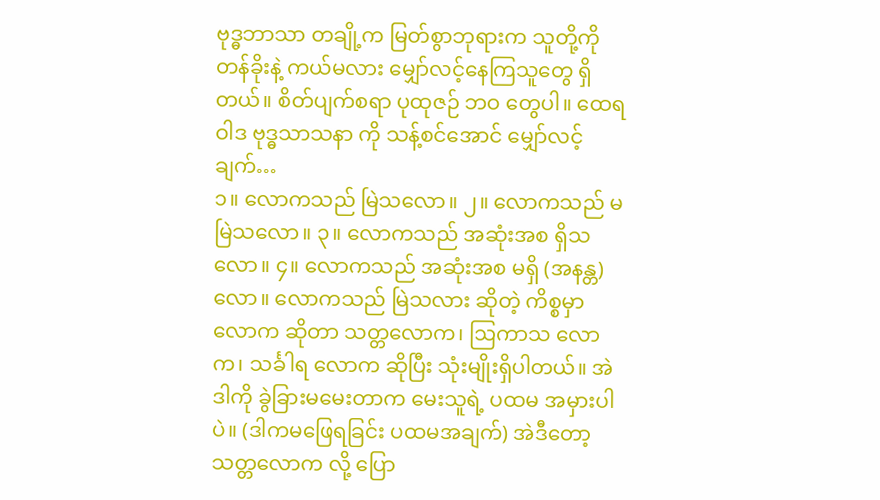ဗုဒ္ဓဘာသာ တချို့က မြတ်စွာဘုရားက သူတို့ကို တန်ခိုးနဲ့ ကယ်မလား မျှော်လင့်နေကြသူတွေ ရှိတယ်။ စိတ်ပျက်စရာ ပုထုဇဉ် ဘဝ တွေပါ။ ထေရဝါဒ ဗုဒ္ဓသာသနာ ကို သန့်စင်အောင် မျှော်လင့်ချက်…
၁။ လောကသည် မြဲသလော။ ၂။ လောကသည် မမြဲသလော။ ၃။ လောကသည် အဆုံးအစ ရှိသလော။ ၄။ လောကသည် အဆုံးအစ မရှိ (အနန္တ) လော။ လောကသည် မြဲသလား ဆိုတဲ့ ကိစ္စမှာ လောက ဆိုတာ သတ္တလောက၊ ဩကာသ လောက၊ သင်္ခါရ လောက ဆိုပြီး သုံးမျိုးရှိပါတယ်။ အဲဒါကို ခွဲခြားမမေးတာက မေးသူရဲ့ ပထမ အမှားပါပဲ။ (ဒါကမဖြေရခြင်း ပထမအချက်) အဲဒီတော့ သတ္တလောက လို့ ပြော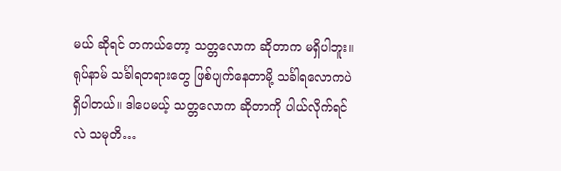မယ် ဆိုရင် တကယ်တော့ သတ္တလောက ဆိုတာက မရှိပါဘူး။ ရုပ်နာမ် သင်္ခါရတရားတွေ ဖြစ်ပျက်နေတာမို့ သင်္ခါရလောကပဲ ရှိပါတယ်။ ဒါပေမယ့် သတ္တလောက ဆိုတာကို ပါယ်လိုက်ရင်လဲ သမုတိ…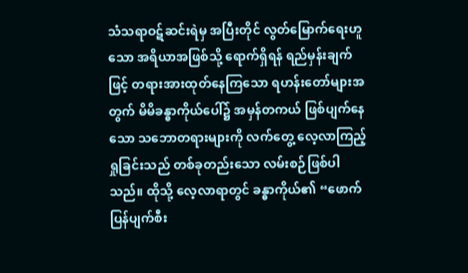သံသရာဝဋ်ဆင်းရဲမှ အပြီးတိုင် လွတ်မြောက်ရေးဟူသော အရိယာအဖြစ်သို့ ရောက်ရှိရန် ရည်မှန်းချက်ဖြင့် တရားအားထုတ်နေကြသော ရဟန်းတော်များအတွက် မိမိခန္ဓာကိုယ်ပေါ်၌ အမှန်တကယ် ဖြစ်ပျက်နေသော သဘောတရားများကို လက်တွေ့ လေ့လာကြည့်ရှုခြင်းသည် တစ်ခုတည်းသော လမ်းစဉ်ဖြစ်ပါသည်။ ထိုသို့ လေ့လာရာတွင် ခန္ဓာကိုယ်၏ “ဖောက်ပြန်ပျက်စီး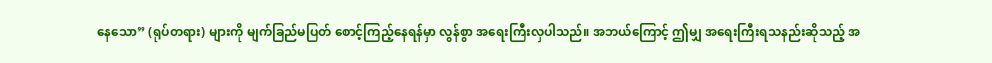နေသော” (ရုပ်တရား) များကို မျက်ခြည်မပြတ် စောင့်ကြည့်နေရန်မှာ လွန်စွာ အရေးကြီးလှပါသည်။ အဘယ်ကြောင့် ဤမျှ အရေးကြီးရသနည်းဆိုသည့် အ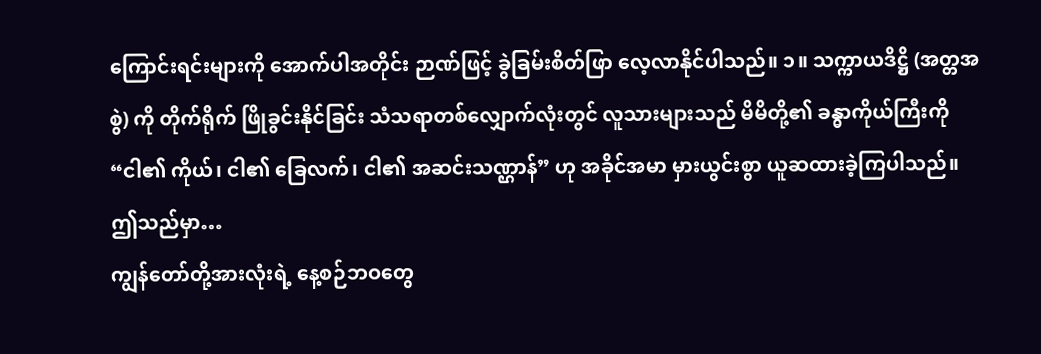ကြောင်းရင်းများကို အောက်ပါအတိုင်း ဉာဏ်ဖြင့် ခွဲခြမ်းစိတ်ဖြာ လေ့လာနိုင်ပါသည်။ ၁။ သက္ကာယဒိဋ္ဌိ (အတ္တအစွဲ) ကို တိုက်ရိုက် ဖြိုခွင်းနိုင်ခြင်း သံသရာတစ်လျှောက်လုံးတွင် လူသားများသည် မိမိတို့၏ ခန္ဓာကိုယ်ကြီးကို “ငါ၏ ကိုယ်၊ ငါ၏ ခြေလက်၊ ငါ၏ အဆင်းသဏ္ဌာန်” ဟု အခိုင်အမာ မှားယွင်းစွာ ယူဆထားခဲ့ကြပါသည်။ ဤသည်မှာ…
ကျွန်တော်တို့အားလုံးရဲ့ နေ့စဉ်ဘဝတွေ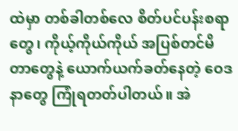ထဲမှာ တစ်ခါတစ်လေ စိတ်ပင်ပန်းစရာတွေ၊ ကိုယ့်ကိုယ်ကိုယ် အပြစ်တင်မိတာတွေနဲ့ ယောက်ယက်ခတ်နေတဲ့ ဝေဒနာတွေ ကြုံရတတ်ပါတယ်။ အဲ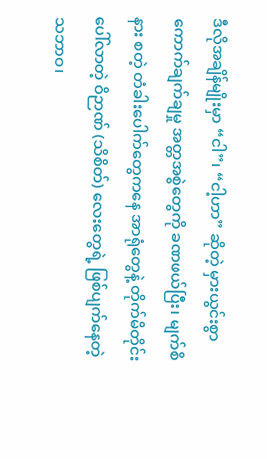ဒီလိုအချိန်မျိုးမှာ “ငါ”၊ “ငါ့ဟာ” ဆိုတဲ့ မှားယွင်းစွာ ကောက်ချက်ချမှု အတ္တအစွဲတွေကို ခဏဖယ်ပြီး၊ မျက်စိ နား စတဲ့ တံခါးပေါက်တွေကနေ အာရုံတွေနဲ့ တိုက်မိတိုင်း ပေါ်လာတဲ့ ဝိဉာဏ် (သိစိတ်) လေးတွေရဲ့ ဖြစ်ပျက်နေတဲ့ သဘာဝ၊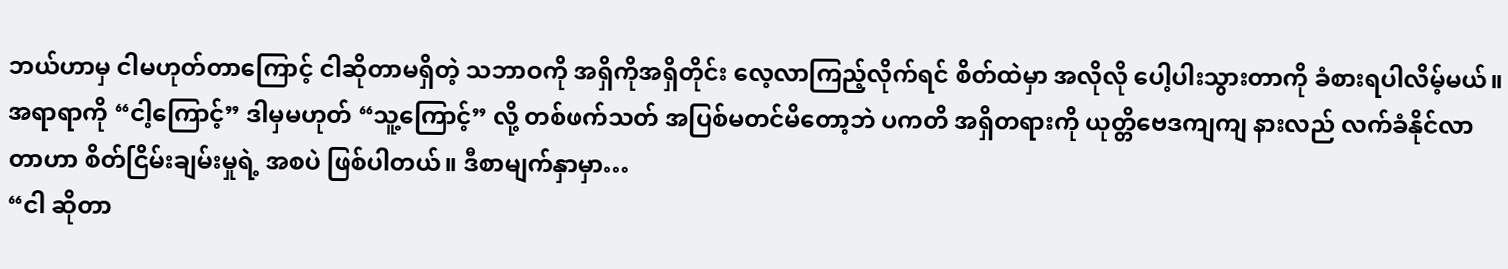ဘယ်ဟာမှ ငါမဟုတ်တာကြောင့် ငါဆိုတာမရှိတဲ့ သဘာဝကို အရှိကိုအရှိတိုင်း လေ့လာကြည့်လိုက်ရင် စိတ်ထဲမှာ အလိုလို ပေါ့ပါးသွားတာကို ခံစားရပါလိမ့်မယ်။ အရာရာကို “ငါ့ကြောင့်” ဒါမှမဟုတ် “သူ့ကြောင့်” လို့ တစ်ဖက်သတ် အပြစ်မတင်မိတော့ဘဲ ပကတိ အရှိတရားကို ယုတ္တိဗေဒကျကျ နားလည် လက်ခံနိုင်လာတာဟာ စိတ်ငြိမ်းချမ်းမှုရဲ့ အစပဲ ဖြစ်ပါတယ်။ ဒီစာမျက်နှာမှာ…
“ငါ ဆိုတာ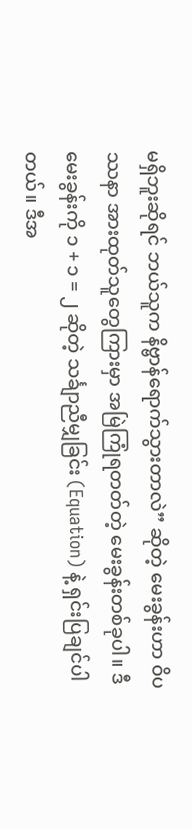မရှိဘူးဆိုရင် ဘယ်သူက နိဗ္ဗာန်ရောက်သွားတာလဲ” ဆိုတဲ့ မေးခွန်းဟာ ဝိပဿနာ အားထုတ်သူတွေကြားမှာ အမြဲကြုံရတတ်တဲ့ မေးခွန်းတစ်ခုပါ။ ဒီမေးခွန်းကို ၁ + ၁ = ၂ ဆိုတဲ့ သင်္ချာညီမျှခြင်း (Equation) နဲ့ ရှင်းပြချင်ပါတယ်။ ဒီအ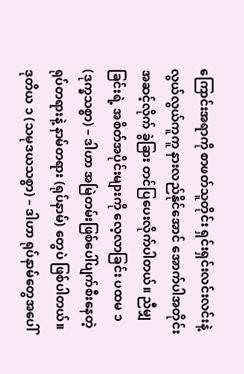ကြောင်းအရာကို စာဖတ်သူတိုင်း ရှင်းရှင်းလင်းလင်းနဲ့ လွယ်လွယ်ကူကူ နားလည်နိုင်အောင် အောက်ပါအတိုင်း အဆင့်လိုက် ခွဲခြား တင်ပြပေးလိုက်ပါတယ်။ ညီမျှခြင်းရဲ့ အစိတ်အပိုင်းများကို လေ့လာခြင်း ပထမ ၁ (ဒုက္ခသစ္စာ) – ဒါဟာ အမြဲတမ်းဖြစ်ပေါ်ပျက်စီးနေတဲ့ ရုပ်တရားနဲ့ နာမ်တရား (ရုပ်နာမ်) တွေပဲ ဖြစ်ပါတယ်။ ဒုတိယ ၁ (သမုဒယသစ္စာ) – ဒါဟာ ရုပ်နာမ်တွေအပေါ်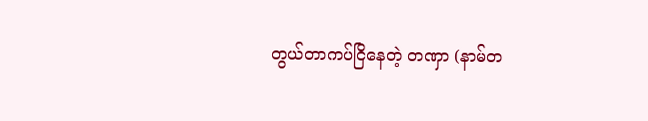တွယ်တာကပ်ငြိနေတဲ့ တဏှာ (နာမ်တ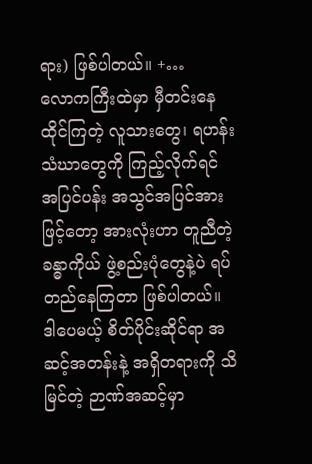ရား) ဖြစ်ပါတယ်။ +…
လောကကြီးထဲမှာ မှီတင်းနေထိုင်ကြတဲ့ လူသားတွေ၊ ရဟန်းသံဃာတွေကို ကြည့်လိုက်ရင် အပြင်ပန်း အသွင်အပြင်အားဖြင့်တော့ အားလုံးဟာ တူညီတဲ့ ခန္ဓာကိုယ် ဖွဲ့စည်းပုံတွေနဲ့ပဲ ရပ်တည်နေကြတာ ဖြစ်ပါတယ်။ ဒါပေမယ့် စိတ်ပိုင်းဆိုင်ရာ အဆင့်အတန်းနဲ့ အရှိတရားကို သိမြင်တဲ့ ဉာဏ်အဆင့်မှာ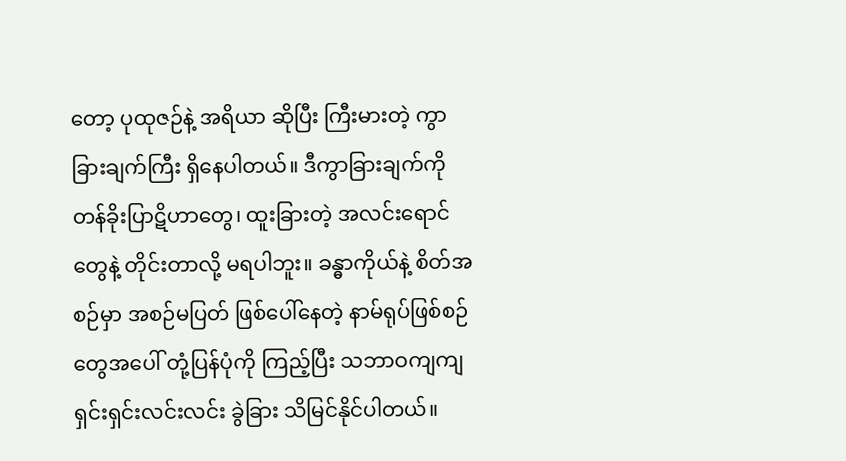တော့ ပုထုဇဉ်နဲ့ အရိယာ ဆိုပြီး ကြီးမားတဲ့ ကွာခြားချက်ကြီး ရှိနေပါတယ်။ ဒီကွာခြားချက်ကို တန်ခိုးပြာဋိဟာတွေ၊ ထူးခြားတဲ့ အလင်းရောင်တွေနဲ့ တိုင်းတာလို့ မရပါဘူး။ ခန္ဓာကိုယ်နဲ့ စိတ်အစဉ်မှာ အစဉ်မပြတ် ဖြစ်ပေါ်နေတဲ့ နာမ်ရုပ်ဖြစ်စဉ်တွေအပေါ် တုံ့ပြန်ပုံကို ကြည့်ပြီး သဘာဝကျကျ ရှင်းရှင်းလင်းလင်း ခွဲခြား သိမြင်နိုင်ပါတယ်။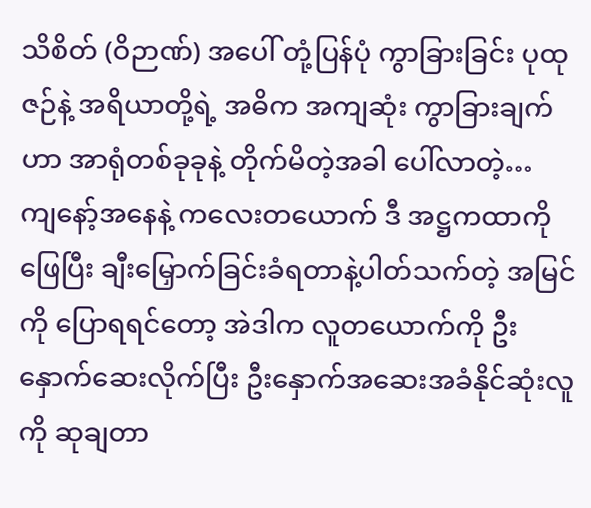သိစိတ် (ဝိဉာဏ်) အပေါ် တုံ့ပြန်ပုံ ကွာခြားခြင်း ပုထုဇဉ်နဲ့ အရိယာတို့ရဲ့ အဓိက အကျဆုံး ကွာခြားချက်ဟာ အာရုံတစ်ခုခုနဲ့ တိုက်မိတဲ့အခါ ပေါ်လာတဲ့…
ကျနော့်အနေနဲ့ ကလေးတယောက် ဒီ အဋ္ဌကထာကို ဖြေပြီး ချီးမြှောက်ခြင်းခံရတာနဲ့ပါတ်သက်တဲ့ အမြင်ကို ပြောရရင်တော့ အဲဒါက လူတယောက်ကို ဦးနှောက်ဆေးလိုက်ပြီး ဦးနှောက်အဆေးအခံနိုင်ဆုံးလူကို ဆုချတာ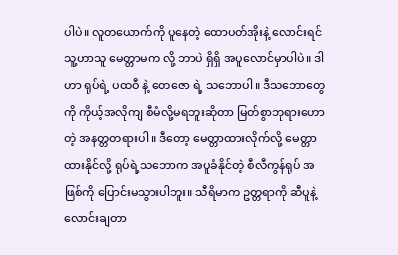ပါပဲ။ လူတယောက်ကို ပူနေတဲ့ ထောပတ်အိုးနဲ့ လောင်းရင် သူ့ဟာသူ မေတ္တာမက လို့ ဘာပဲ ရှိရှိ အပူလောင်မှာပါပဲ။ ဒါဟာ ရုပ်ရဲ့ ပထဝီ နဲ့ တေဇော ရဲ့ သဘောပါ။ ဒီသဘောတွေကို ကိုယ့်အလိုကျ စီမံလို့မရဘူးဆိုတာ မြတ်စွာဘုရားဟောတဲ့ အနတ္တတရားပါ။ ဒီတော့ မေတ္တာထားလိုက်လို့ မေတ္တာထားနိုင်လို့ ရုပ်ရဲ့သဘောက အပူခံနိုင်တဲ့ စီလီကွန်ရုပ် အဖြစ်ကို ပြောင်းမသွားပါဘူး။ သီရိမာက ဥတ္တရာကို ဆီပူနဲ့လောင်းချတာ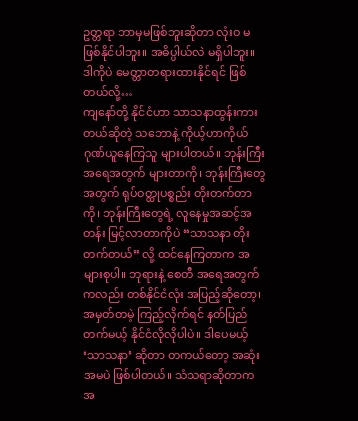ဥတ္တရာ ဘာမှမဖြစ်ဘူးဆိုတာ လုံးဝ မဖြစ်နိုင်ပါဘူး။ အဓိပ္ပါယ်လဲ မရှိပါဘူး။ ဒါကိုပဲ မေတ္တာတရားထားနိုင်ရင် ဖြစ်တယ်လို့…
ကျနော်တို့ နိုင်ငံဟာ သာသနာထွန်းကားတယ်ဆိုတဲ့ သဘောနဲ့ ကိုယ့်ဟာကိုယ် ဂုဏ်ယူနေကြသူ များပါတယ်။ ဘုန်းကြီး အရေအတွက် များတာကို၊ ဘုန်းကြီးတွေအတွက် ရုပ်ဝတ္ထုပစ္စည်း တိုးတက်တာကို၊ ဘုန်းကြီးတွေရဲ့ လူနေမှုအဆင့်အတန်း မြင့်လာတာကိုပဲ “သာသနာ တိုးတက်တယ်” လို့ ထင်နေကြတာက အများစုပါ။ ဘုရားနဲ့ စေတီ အရေအတွက်ကလည်း တစ်နိုင်ငံလုံး အပြည့်ဆိုတော့၊ အမှတ်တမဲ့ ကြည့်လိုက်ရင် နတ်ပြည်တက်မယ့် နိုင်ငံလိုလိုပါပဲ။ ဒါပေမယ့် ‘သာသနာ’ ဆိုတာ တကယ်တော့ အဆုံးအမပဲ ဖြစ်ပါတယ်။ သံသရာဆိုတာက အ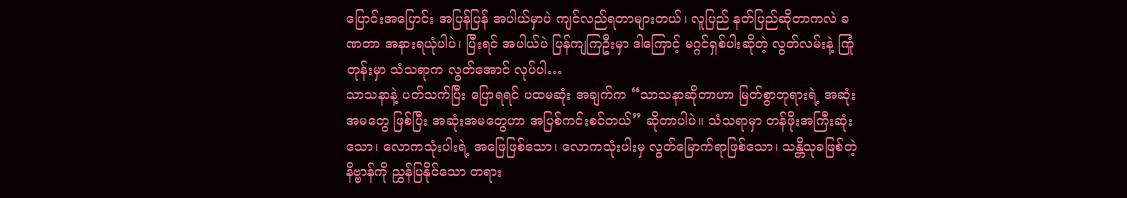ပြောင်းအပြောင်း အပြန်ပြန် အပါယ်မှာပဲ ကျင်လည်ရတာများတယ်၊ လူပြည် နတ်ပြည်ဆိုတာကလဲ ခဏတာ အနားရယုံပါပဲ၊ ပြီးရင် အပါယ်ပဲ ပြန်ကျကြဦးမှာ ဒါကြောင့် မဂ္ဂင်ရှစ်ပါးဆိုတဲ့ လွတ်လမ်းနဲ့ ကြုံတုန်းမှာ သံသရာက လွတ်အောင် လုပ်ပါ…
သာသနာနဲ့ ပတ်သက်ပြီး ပြောရရင် ပထမဆုံး အချက်က “သာသနာဆိုတာဟာ မြတ်စွာဘုရားရဲ့ အဆုံးအမတွေ ဖြစ်ပြီး အဆုံးအမတွေဟာ အပြစ်ကင်းစင်တယ်” ဆိုတာပါပဲ။ သံသရာမှာ တန်ဖိုးအကြီးဆုံးသော၊ လောကသုံးပါးရဲ့ အဖြေဖြစ်သော၊ လောကသုံးပါးမှ လွတ်မြောက်ရာဖြစ်သော၊ သန္တိသုခဖြစ်တဲ့ နိဗ္ဗာန်ကို ညွှန်ပြနိုင်သော တရား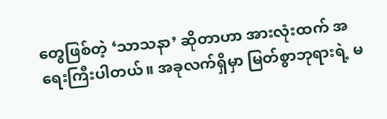တွေဖြစ်တဲ့ ‘သာသနာ’ ဆိုတာဟာ အားလုံးထက် အရေးကြီးပါတယ်။ အခုလက်ရှိမှာ မြတ်စွာဘုရားရဲ့ မ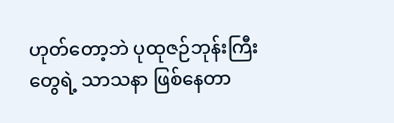ဟုတ်တော့ဘဲ ပုထုဇဉ်ဘုန်းကြီးတွေရဲ့ သာသနာ ဖြစ်နေတာ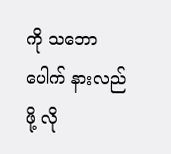ကို သဘောပေါက် နားလည်ဖို့ လို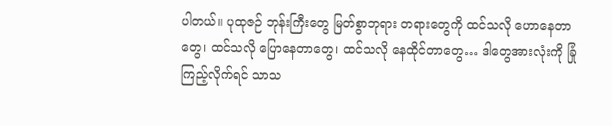ပါတယ်။ ပုထုဇဉ် ဘုန်းကြီးတွေ မြတ်စွာဘုရား တရားတွေကို ထင်သလို ဟောနေတာတွေ၊ ထင်သလို ပြောနေတာတွေ၊ ထင်သလို နေထိုင်တာတွေ… ဒါတွေအားလုံးကို ခြုံကြည့်လိုက်ရင် သာသ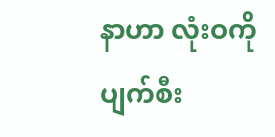နာဟာ လုံးဝကို ပျက်စီး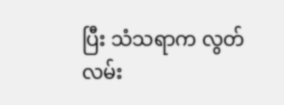ပြီး သံသရာက လွတ်လမ်း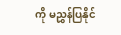ကို မညွှန်ပြနိုင်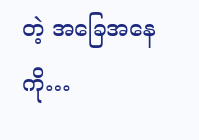တဲ့ အခြေအနေကို…